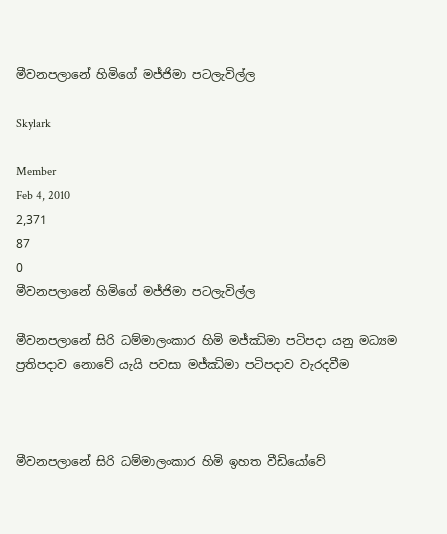මීවනපලානේ හිමිගේ මජ්ජිමා පටලැවිල්ල

Skylark

Member
Feb 4, 2010
2,371
87
0
මීවනපලානේ හිමිගේ මජ්ජිමා පටලැවිල්ල

මීවනපලානේ සිරි ධම්මාලංකාර හිමි මජ්ඣිමා පටිපදා යනු මධ්‍යම ප්‍රතිපදාව නොවේ යැයි පවසා මජ්ඣිමා පටිපදාව වැරදවීම



මීවනපලානේ සිරි ධම්මාලංකාර හිමි ඉහත වීඩියෝවේ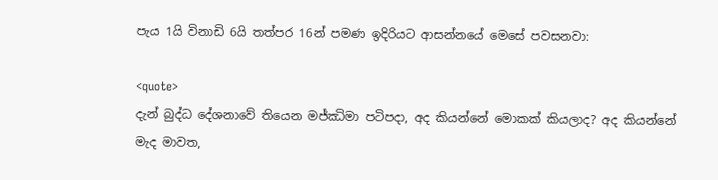පැය 1යි විනාඩි 6යි තත්පර 16න් පමණ ඉදිරියට ආසන්නයේ මෙසේ පවසනවා:

<quote>
දැන් බුද්ධ දේශනාවේ තියෙන මජ්ඣිමා පටිපදා, අද කියන්නේ මොකක් කියලාද? අද කියන්නේ මැද මාවත,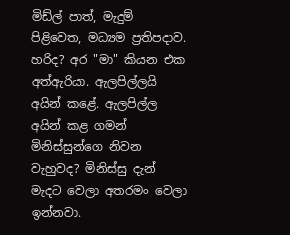මිඩ්ල් පාත්, මැදුම් පිළිවෙත, මධ්‍යම ප්‍රතිපදාව. හරිද? අර "මා" කියන එක අත්ඇරියා. ඇලපිල්ලයි අයින් කළේ. ඇලපිල්ල අයින් කළ ගමන් මිනිස්සුන්ගෙ නිවන වැහුවද? මිනිස්සු දැන් මැදට වෙලා අතරමං වෙලා ඉන්නවා.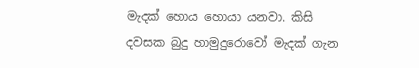මැදක් හොය හොයා යනවා. කිසි දවසක බුදු හාමුදුරොවෝ මැදක් ගැන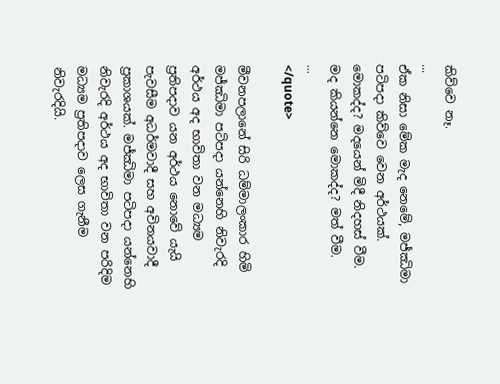කිව්වෙ නෑ.
...
ඒක නිසා මේක මැද නෙමේ, මජ්ඣිමා පටිපදා කිව්වෙ වෙන අර්ථයක්. මොකද්ද? මදයෙන් මිදී නිදහස් වීම. මද කියන්නෙ මොකද්ද? මත් වීම.
...
</quote>

මීවනපලානේ සිරි ධම්මාලංකාර හිමි මජ්ඣිමා පටිපදා යන්නෙහි නිවැරදි අර්ථය අද භාවිතා වන මධ්‍යම ප්‍රතිපදාව යන අර්ථය නොවේ යැයි පැවසීම අධර්මවාදී සහ අවිනයවාදී ප්‍රකාශයක්. මජ්ඣිමා පටිපදා යන්නෙහි නිවැරදි අර්ථය අද භාවිතා වන පරිදිම මධ්‍යම ප්‍රතිපදාව ලෙස ගැනීම නිවැරදියි.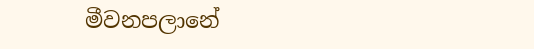මීවනපලානේ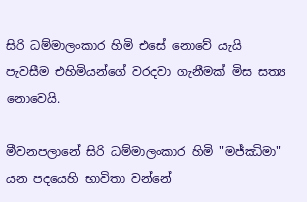සිරි ධම්මාලංකාර හිමි එසේ නොවේ යැයි පැවසීම එහිමියන්ගේ වරදවා ගැනීමක් මිස සත්‍ය නොවෙයි.

මීවනපලානේ සිරි ධම්මාලංකාර හිමි "මජ්ඣිමා" යන පදයෙහි භාවිතා වන්නේ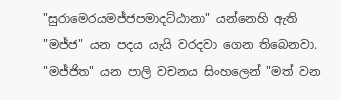"සුරාමෙරයමජ්ජපමාදට්ඨානා" යන්නෙහි ඇති "මජ්ජ" යන පදය යැයි වරදවා ගෙන තිබෙනවා. "මජ්ජිත" යන පාලි වචනය සිංහලෙන් "මත් වන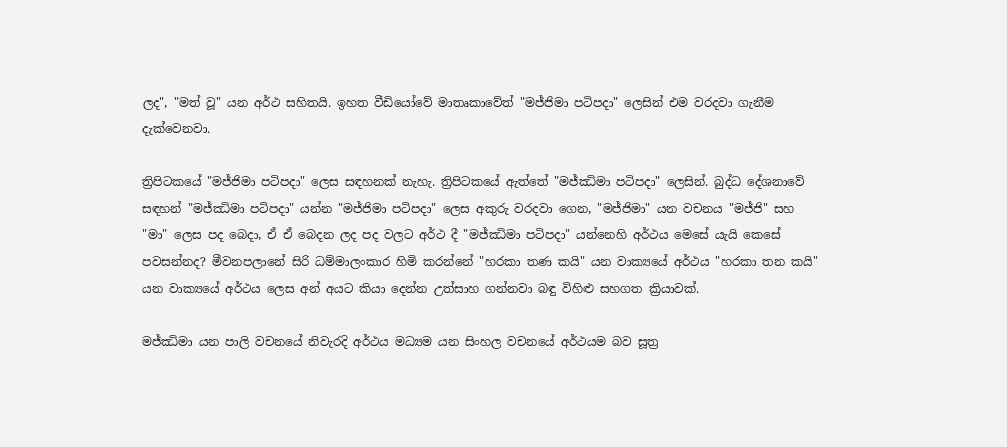ලද", "මත් වූ" යන අර්ථ සහිතයි. ඉහත වීඩියෝවේ මාතෘකාවේත් "මජ්ජිමා පටිපදා" ලෙසින් එම වරදවා ගැනීම දැක්වෙනවා.

ත්‍රිපිටකයේ "මජ්ජිමා පටිපදා" ලෙස සඳහනක් නැහැ. ත්‍රිපිටකයේ ඇත්තේ "මජ්ඣිමා පටිපදා" ලෙසින්. බුද්ධ දේශනාවේ සඳහන් "මජ්ඣිමා පටිපදා" යන්න "මජ්ජිමා පටිපදා" ලෙස අකුරු වරදවා ගෙන, "මජ්ජිමා" යන වචනය "මජ්ජි" සහ "මා" ලෙස පද බෙදා, ඒ ඒ බෙදන ලද පද වලට අර්ථ දී "මජ්ඣිමා පටිපදා" යන්නෙහි අර්ථය මෙසේ යැයි කෙසේ පවසන්නද? මීවනපලානේ සිරි ධම්මාලංකාර හිමි කරන්නේ "හරකා තණ කයි" යන වාක්‍යයේ අර්ථය "හරකා තන කයි" යන වාක්‍යයේ අර්ථය ලෙස අන් අයට කියා දෙන්න උත්සාහ ගන්නවා බඳු විහිළු සහගත ක්‍රියාවක්.

මජ්ඣිමා යන පාලි වචනයේ නිවැරදි අර්ථය මධ්‍යම යන සිංහල වචනයේ අර්ථයම බව සූත්‍ර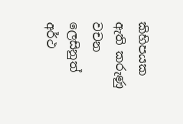කිහිපයක ඇති කරුණු වචන ලෙසිනුත් අර්ථ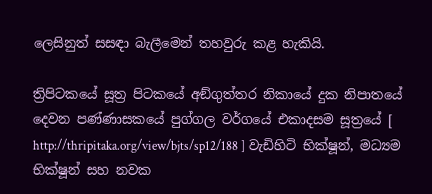ලෙසිනුත් සසඳා බැලීමෙන් තහවුරු කළ හැකියි.

ත්‍රිපිටකයේ සූත්‍ර පිටකයේ අඞ්‌ගුත්‌තර නිකායේ දුක නිපාතයේ දෙවන පණ්ණාසකයේ පුග්‌ගල වර්ගයේ එකාදසම සූත්‍රයේ [ http://thripitaka.org/view/bjts/sp12/188 ] වැඩිහිටි භික්ෂූන්, මධ්‍යම භික්ෂූන් සහ නවක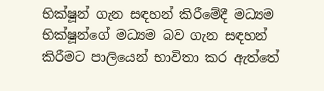භික්ෂූන් ගැන සඳහන් කිරීමේදී මධ්‍යම භික්ෂූන්ගේ මධ්‍යම බව ගැන සඳහන් කිරීමට පාලියෙන් භාවිතා කර ඇත්තේ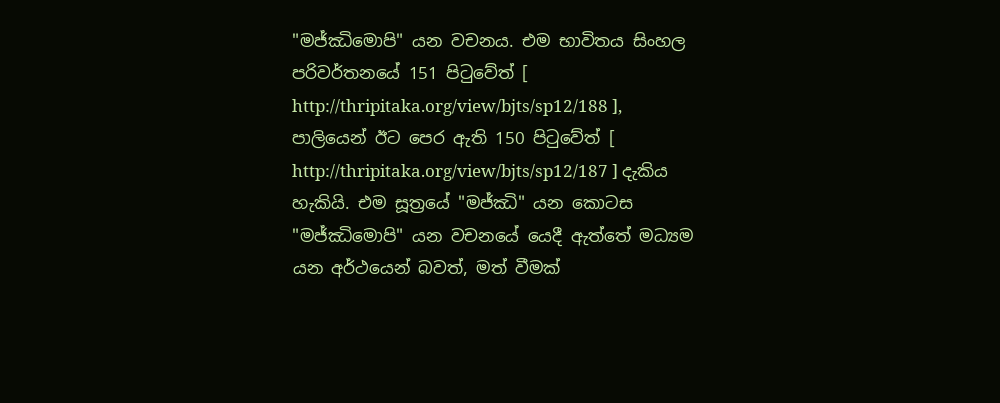"මජ්‌ඣිමොපි" යන වචනය. එම භාවිතය සිංහල පරිවර්තනයේ 151 පිටුවේත් [ http://thripitaka.org/view/bjts/sp12/188 ], පාලියෙන් ඊට පෙර ඇති 150 පිටුවේත් [ http://thripitaka.org/view/bjts/sp12/187 ] දැකිය හැකියි. එම සූත්‍රයේ "මජ්‌ඣි" යන කොටස "මජ්‌ඣිමොපි" යන වචනයේ යෙදී ඇත්තේ මධ්‍යම යන අර්ථයෙන් බවත්, මත් වීමක්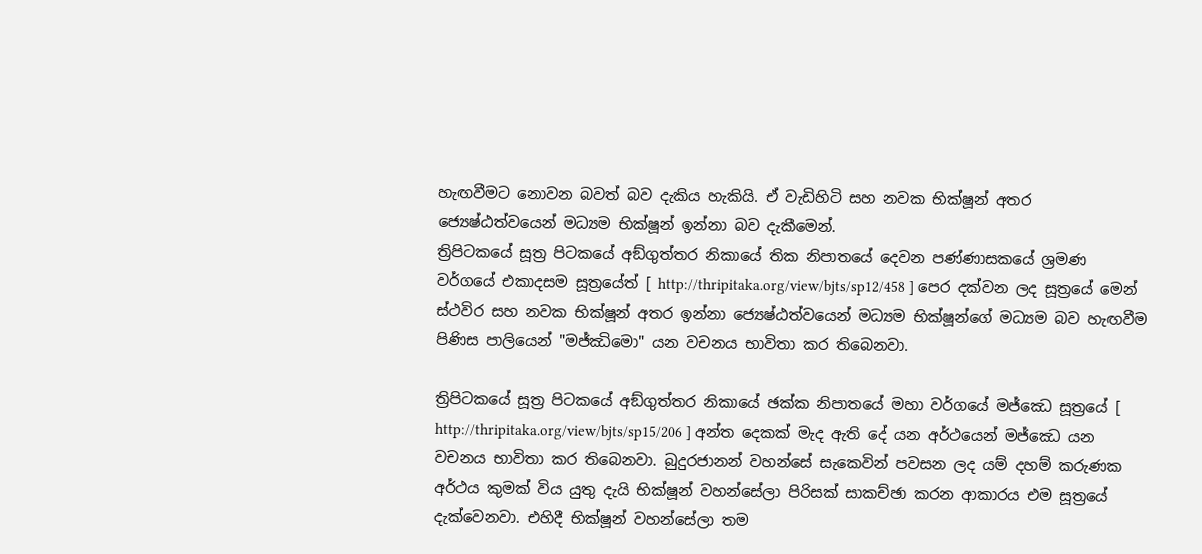හැඟවීමට නොවන බවත් බව දැකිය හැකියි. ඒ වැඩිහිටි සහ නවක භික්ෂූන් අතර ජ්‍යෙෂ්ඨත්වයෙන් මධ්‍යම භික්ෂූන් ඉන්නා බව දැකීමෙන්.
ත්‍රිපිටකයේ සූත්‍ර පිටකයේ අඞ්‌ගුත්‌තර නිකායේ තික නිපාතයේ දෙවන පණ්ණාසකයේ ශ්‍රමණ වර්ගයේ එකාදසම සූත්‍රයේත් [ http://thripitaka.org/view/bjts/sp12/458 ] පෙර දක්වන ලද සූත්‍රයේ මෙන් ස්ථවිර සහ නවක භික්ෂූන් අතර ඉන්නා ජ්‍යෙෂ්ඨත්වයෙන් මධ්‍යම භික්ෂූන්ගේ මධ්‍යම බව හැඟවීම පිණිස පාලියෙන් "මජ්‌ඣිමො" යන වචනය භාවිතා කර තිබෙනවා.

ත්‍රිපිටකයේ සූත්‍ර පිටකයේ අඞ්‌ගුත්‌තර නිකායේ ඡක්ක නිපාතයේ මහා වර්ගයේ මජ්‌ඣෙ සූත්‍රයේ [ http://thripitaka.org/view/bjts/sp15/206 ] අන්ත දෙකක් මැද ඇති දේ යන අර්ථයෙන් මජ්‌ඣෙ යන වචනය භාවිතා කර තිබෙනවා. බුදුරජානන් වහන්සේ සැකෙවින් පවසන ලද යම් දහම් කරුණක අර්ථය කුමක් විය යුතු දැයි භික්ෂූන් වහන්සේලා පිරිසක් සාකච්ඡා කරන ආකාරය එම සූත්‍රයේ දැක්වෙනවා. එහිදී භික්ෂූන් වහන්සේලා තම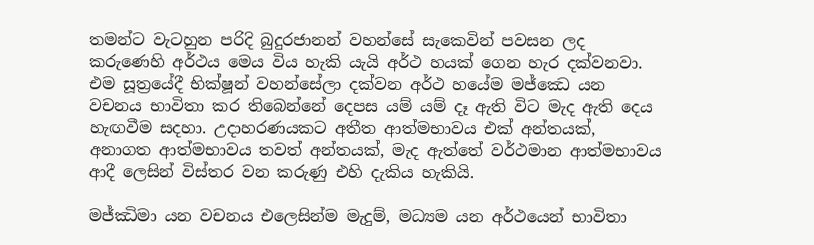තමන්ට වැටහුන පරිදි බුදුරජානන් වහන්සේ සැකෙවින් පවසන ලද කරුණෙහි අර්ථය මෙය විය හැකි යැයි අර්ථ හයක් ගෙන හැර දක්වනවා. එම සූත්‍රයේදී භික්ෂූන් වහන්සේලා දක්වන අර්ථ හයේම මජ්‌ඣෙ යන වචනය භාවිතා කර තිබෙන්නේ දෙපස යම් යම් දෑ ඇති විට මැද ඇති දෙය හැඟවීම සදහා. උදාහරණයකට අතීත ආත්මභාවය එක් අන්තයක්, අනාගත ආත්මභාවය තවත් අන්තයක්, මැද ඇත්තේ වර්ථමාන ආත්මභාවය ආදී ලෙසින් විස්තර වන කරුණු එහි දැකිය හැකියි.

මජ්ඣිමා යන වචනය එලෙසින්ම මැදුම්, මධ්‍යම යන අර්ථයෙන් භාවිතා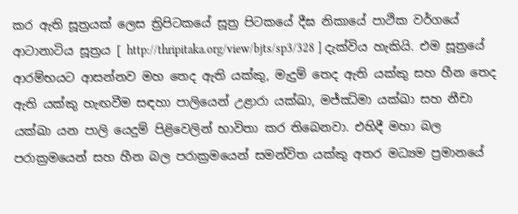කර ඇති සූත්‍රයක් ලෙස ත්‍රිපිටකයේ සූත්‍ර පිටකයේ දීඝ නිකායේ පාථික වර්ගයේ ආටානාටිය සූත්‍රය [ http://thripitaka.org/view/bjts/sp3/328 ] දැක්විය හැකියි. එම සූත්‍රයේ ආරම්භයට ආසන්නව මහ තෙද ඇති යක්කු, මැදුම් තෙද ඇති යක්කු සහ හීන තෙද ඇති යක්කු හැඟවීම සඳහා පාලියෙන් උළාරා යක්ඛා, මජ්ඣිමා යක්ඛා සහ නීචා යක්ඛා යන පාලි යෙදුම් පිළිවෙලින් භාවිතා කර තිබෙනවා. එහිදී මහා බල පරාක්‍රමයෙන් සහ හීන බල පරාක්‍රමයෙන් සමන්විත යක්කු අතර මධ්‍යම ප්‍රමානයේ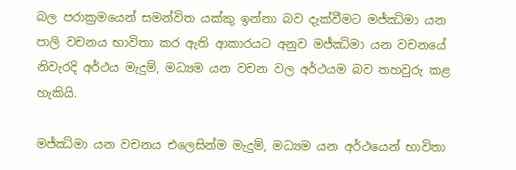බල පරාක්‍රමයෙන් සමන්විත යක්කු ඉන්නා බව දැක්වීමට මජ්ඣිමා යන පාලි වචනය භාවිතා කර ඇති ආකාරයට අනුව මජ්ඣිමා යන වචනයේ නිවැරදි අර්ථය මැදුම්, මධ්‍යම යන වචන වල අර්ථයම බව තහවුරු කළ හැකියි.

මජ්ඣිමා යන වචනය එලෙසින්ම මැදුම්, මධ්‍යම යන අර්ථයෙන් භාවිතා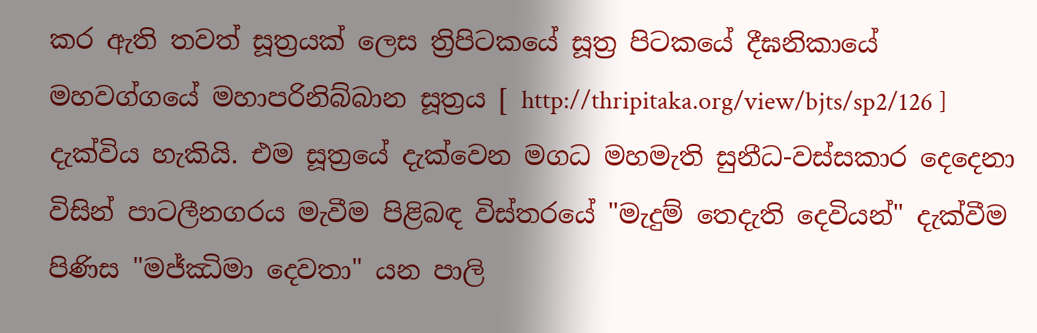කර ඇති තවත් සූත්‍රයක් ලෙස ත්‍රිපිටකයේ සූත්‍ර පිටකයේ දීඝනිකායේ මහවග්ගයේ මහාපරිනිබ්බාන සූත්‍රය [ http://thripitaka.org/view/bjts/sp2/126 ] දැක්විය හැකියි. එම සූත්‍රයේ දැක්වෙන මගධ මහමැති සුනීධ-වස්සකාර දෙදෙනා විසින් පාටලීනගරය මැවීම පිළිබඳ විස්තරයේ "මැදුම් තෙදැති දෙවියන්" දැක්වීම පිණිස "මජ්ඣිමා දෙවතා" යන පාලි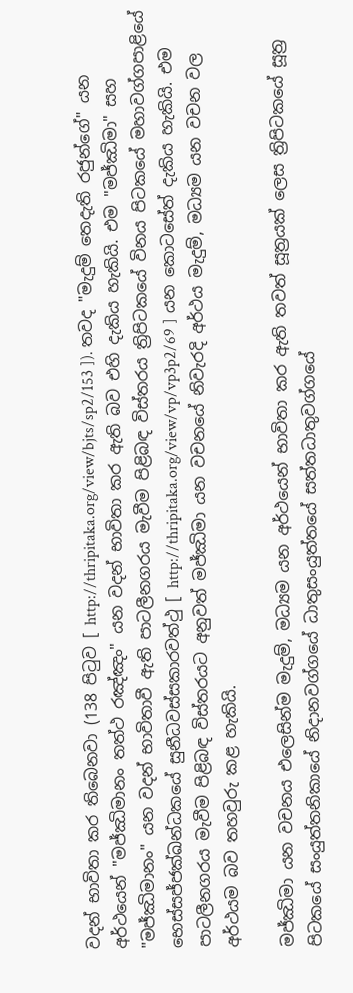වදන් භාවිතා කර තිබෙනවා (138 පිටුව [ http://thripitaka.org/view/bjts/sp2/153 ]). තවද "මැදුම් තෙදැති රජුන්ගේ" යන අර්ථයෙන් "මජ්ඣිමානං තත්ථ රඤ්ඤං" යන වදන් භාවිතා කර ඇති බව එහි දැකිය හැකියි. එම "මජ්ඣිමා" සහ "මජ්ඣිමානං" යන වදන් භාවිතාවී ඇති පාටලීනගරය මැවීම පිළිබඳ විස්තරය ත්‍රිපිටකයේ විනය පිටකයේ මහාවග්ගපාළියේ භෙස්සජ්ජක්ඛන්ධකයේ සුනීධවස්සකාරවත්ථු [ http://thripitaka.org/view/vp/vp3p2/69 ] යන කොටසේත් දැකිය හැකියි. එම පාටලීනගරය මැවීම පිළිබඳ විස්තරයට අනුවත් මජ්ඣිමා යන වචනයේ නිවැරදි අර්ථය මැදුම්, මධ්‍යම යන වචන වල අර්ථයම බව තහවුරු කළ හැකියි.

මජ්ඣිමා යන වචනය එලෙසින්ම මැදුම්, මධ්‍යම යන අර්ථයෙන් භාවිතා කර ඇති තවත් සූත්‍රයක් ලෙස ත්‍රිපිටකයේ සූත්‍ර පිටකයේ සංයුත්තනිකායේ නිදානවග්ගයේ ධාතුසංයුත්තයේ සත්තධාතුවග්ගයේ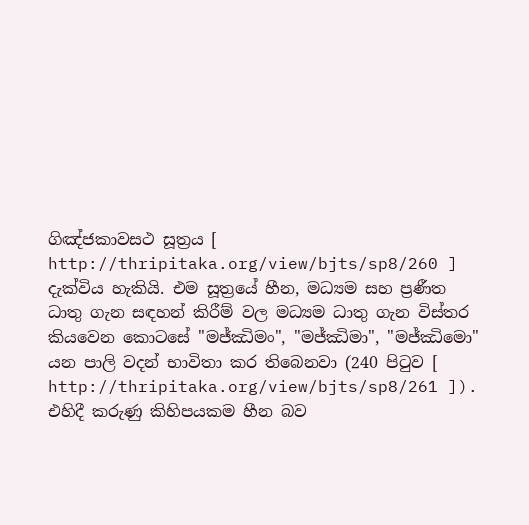ගිඤ්ජකාවසථ සූත්‍රය [ http://thripitaka.org/view/bjts/sp8/260 ] දැක්විය හැකියි. එම සූත්‍රයේ හීන, මධ්‍යම සහ ප්‍රණීත ධාතු ගැන සඳහන් කිරීම් වල මධ්‍යම ධාතු ගැන විස්තර කියවෙන කොටසේ "මජ්ඣිමං", "මජ්ඣිමා", "මජ්ඣිමො" යන පාලි වදන් භාවිතා කර තිබෙනවා (240 පිටුව [ http://thripitaka.org/view/bjts/sp8/261 ]). එහිදී කරුණු කිහිපයකම හීන බව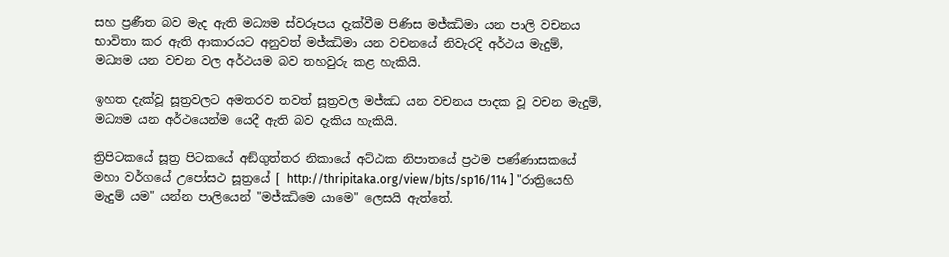සහ ප්‍රණීත බව මැද ඇති මධ්‍යම ස්වරූපය දැක්වීම පිණිස මජ්ඣිමා යන පාලි වචනය භාවිතා කර ඇති ආකාරයට අනුවත් මජ්ඣිමා යන වචනයේ නිවැරදි අර්ථය මැදුම්, මධ්‍යම යන වචන වල අර්ථයම බව තහවුරු කළ හැකියි.

ඉහත දැක්වූ සූත්‍රවලට අමතරව තවත් සූත්‍රවල මජ්ඣ යන වචනය පාදක වූ වචන මැදුම්, මධ්‍යම යන අර්ථයෙන්ම යෙදී ඇති බව දැකිය හැකියි.

ත්‍රිපිටකයේ සූත්‍ර පිටකයේ අඞ්‌ගුත්‌තර නිකායේ අට්ඨක නිපාතයේ ප්‍රථම පණ්ණාසකයේ මහා වර්ගයේ උපෝසථ සූත්‍රයේ [ http://thripitaka.org/view/bjts/sp16/114 ] "රාත්‍රියෙහි මැදුම් යම" යන්න පාලියෙන් "මජ්ඣිමෙ යාමෙ" ලෙසයි ඇත්තේ.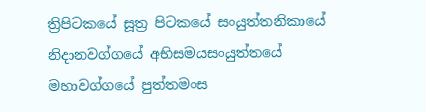ත්‍රිපිටකයේ සූත්‍ර පිටකයේ සංයුත්තනිකායේ නිදානවග්ගයේ අභිසමයසංයුත්තයේ මහාවග්ගයේ පුත්තමංස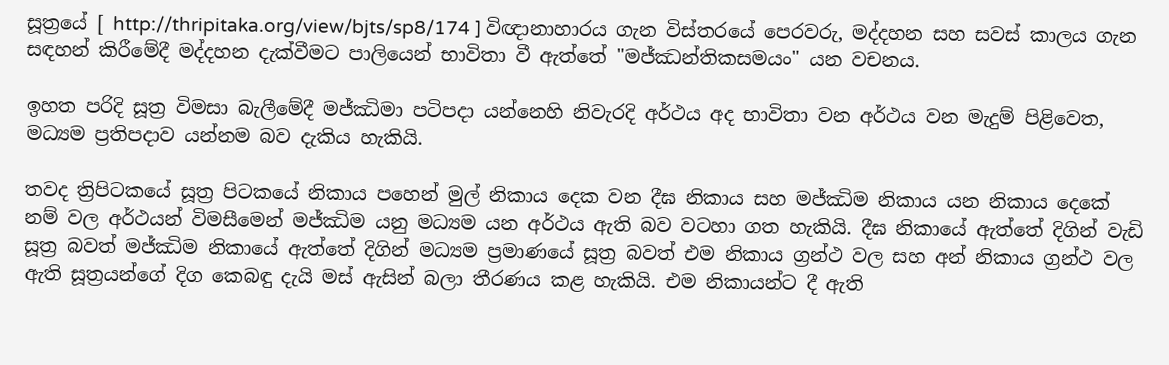සූත්‍රයේ [ http://thripitaka.org/view/bjts/sp8/174 ] විඥානාහාරය ගැන විස්තරයේ පෙරවරු, මද්දහන සහ සවස් කාලය ගැන සඳහන් කිරීමේදී මද්දහන දැක්වීමට පාලියෙන් භාවිතා වී ඇත්තේ "මජ්‌ඣන්තිකසමයං" යන වචනය.

ඉහත පරිදි සූත්‍ර විමසා බැලීමේදී මජ්ඣිමා පටිපදා යන්නෙහි නිවැරදි අර්ථය අද භාවිතා වන අර්ථය වන මැදුම් පිළිවෙත, මධ්‍යම ප්‍රතිපදාව යන්නම බව දැකිය හැකියි.

තවද ත්‍රිපිටකයේ සූත්‍ර පිටකයේ නිකාය පහෙන් මුල් නිකාය දෙක වන දීඝ නිකාය සහ මජ්ඣිම නිකාය යන නිකාය දෙකේ නම් වල අර්ථයන් විමසීමෙන් මජ්ඣිම යනු මධ්‍යම යන අර්ථය ඇති බව වටහා ගත හැකියි. දීඝ නිකායේ ඇත්තේ දිගින් වැඩි සූත්‍ර බවත් මජ්ඣිම නිකායේ ඇත්තේ දිගින් මධ්‍යම ප්‍රමාණයේ සූත්‍ර බවත් එම නිකාය ග්‍රන්ථ වල සහ අන් නිකාය ග්‍රන්ථ වල ඇති සූත්‍රයන්ගේ දිග කෙබඳු දැයි මස් ඇසින් බලා තීරණය කළ හැකියි. එම නිකායන්ට දී ඇති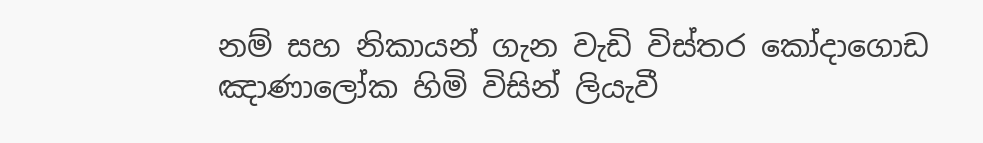නම් සහ නිකායන් ගැන වැඩි විස්තර කෝදාගොඩ ඤාණාලෝක හිමි විසින් ලියැවී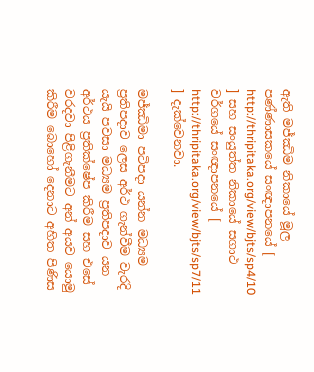ඇති මජ්ඣිම නිකායේ මූල පණ්ණාසකයේ සංඥාපනයේ [ http://thripitaka.org/view/bjts/sp4/10 ] සහ සංයුත්ත නිකායේ සගාථ වර්ගයේ සංඥාපනයේ [ http://thripitaka.org/view/bjts/sp7/11 ] දැක්වෙනවා.

මජ්ඣිමා පටිපදා යන්න මධ්‍යම ප්‍රතිපදාව ලෙස අර්ථ ගැන්වීම වැරදි යැයි පවසා මධ්‍යම ප්‍රතිපදාව යන අර්ථය ප්‍රතික්ෂේප කිරීම සහ එසේ වරදවා පිළිගැනීමට අන් අයව යොමු කිරීම බොහෝ දෙනාට අහිත පිණිස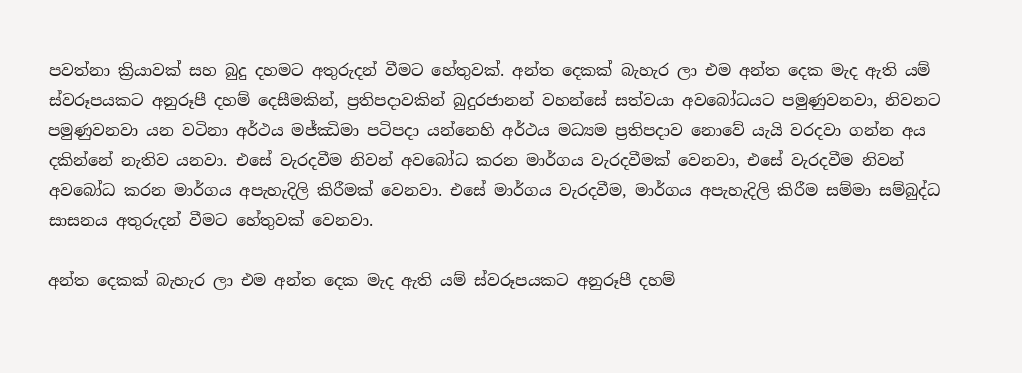පවත්නා ක්‍රියාවක් සහ බුදු දහමට අතුරුදන් වීමට හේතුවක්. අන්ත දෙකක් බැහැර ලා එම අන්ත දෙක මැද ඇති යම් ස්වරූපයකට අනුරූපී දහම් දෙසීමකින්, ප්‍රතිපදාවකින් බුදුරජානන් වහන්සේ සත්වයා අවබෝධයට පමුණුවනවා, නිවනට පමුණුවනවා යන වටිනා අර්ථය මජ්ඣිමා පටිපදා යන්නෙහි අර්ථය මධ්‍යම ප්‍රතිපදාව නොවේ යැයි වරදවා ගන්න අය දකින්නේ නැතිව යනවා. එසේ වැරදවීම නිවන් අවබෝධ කරන මාර්ගය වැරදවීමක් වෙනවා, එසේ වැරදවීම නිවන් අවබෝධ කරන මාර්ගය අපැහැදිලි කිරීමක් වෙනවා. එසේ මාර්ගය වැරදවීම, මාර්ගය අපැහැදිලි කිරීම සම්මා සම්බුද්ධ සාසනය අතුරුදන් වීමට හේතුවක් වෙනවා.

අන්ත දෙකක් බැහැර ලා එම අන්ත දෙක මැද ඇති යම් ස්වරූපයකට අනුරූපී දහම්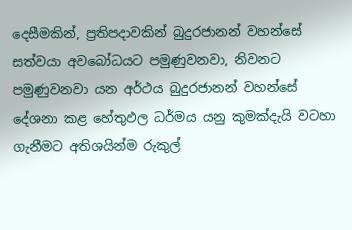දෙසීමකින්, ප්‍රතිපදාවකින් බුදුරජානන් වහන්සේ සත්වයා අවබෝධයට පමුණුවනවා, නිවනට පමුණුවනවා යන අර්ථය බුදුරජානන් වහන්සේ දේශනා කළ හේතුඵල ධර්මය යනු කුමක්දැයි වටහා ගැනීමට අතිශයින්ම රුකුල්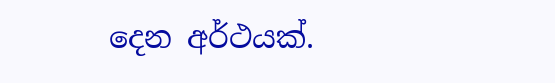දෙන අර්ථයක්.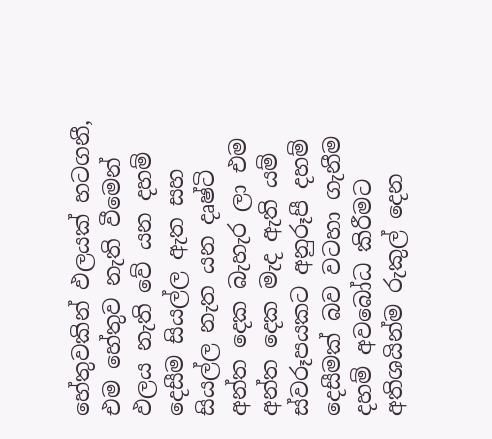හේතුවකින් ඵලයක් හටගනී, එම හේතුව නැති වීමෙන් ඵලය නැති වේ යන දහම් දෙසීම සියල්ල ඇත සහ සියල්ල නැත යන දෘෂ්ටි අන්ත දෙක බැහැර ලා එම අන්ත දෙක මැද ඇති යම් ස්වරූපයකට අනුරූපී දහම් දෙසීමක් බව වටහා ගැනීම දහම් අවබෝධ කිරීමට අතිශයින්ම රුකුල් දෙන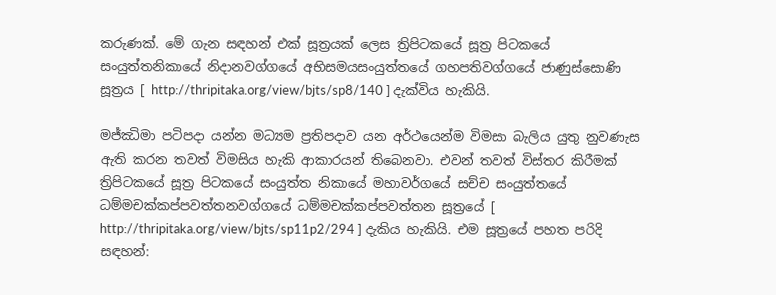කරුණක්. මේ ගැන සඳහන් එක් සූත්‍රයක් ලෙස ත්‍රිපිටකයේ සූත්‍ර පිටකයේ සංයුත්‌තනිකායේ නිදානවග්ගයේ අභිසමයසංයුත්තයේ ගහපතිවග්ගයේ ජාණුස්‌සොණි සූත්‍රය [ http://thripitaka.org/view/bjts/sp8/140 ] දැක්විය හැකියි.

මජ්ඣිමා පටිපදා යන්න මධ්‍යම ප්‍රතිපදාව යන අර්ථයෙන්ම විමසා බැලිය යුතු නුවණැස ඇති කරන තවත් විමසිය හැකි ආකාරයන් තිබෙනවා. එවන් තවත් විස්තර කිරීමක් ත්‍රිපිටකයේ සූත්‍ර පිටකයේ සංයුත්‌ත නිකායේ මහාවර්ගයේ සච්ච සංයුත්තයේ ධම්‌මචක්‌කප්‌පවත්‌තනවග්ගයේ ධම්මචක්කප්පවත්තන සූත්‍රයේ [ http://thripitaka.org/view/bjts/sp11p2/294 ] දැකිය හැකියි. එම සූත්‍රයේ පහත පරිදි සඳහන්: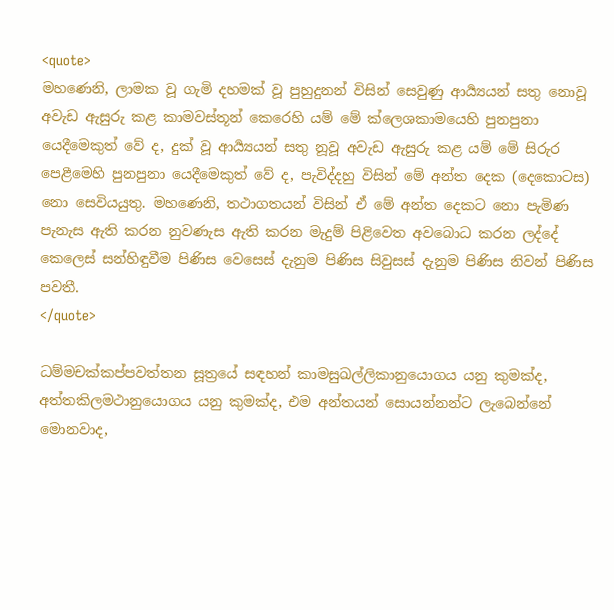<quote>
මහණෙනි, ලාමක වූ ගැමි දහමක් වූ පුහුදුනන් විසින් සෙවුණු ආර්‍ය්‍යයන් සතු නොවූ අවැඩ ඇසුරු කළ කාමවස්තූන් කෙරෙහි යම් මේ ක්ලෙශකාමයෙහි පුනපුනා යෙදීමෙකුත් වේ ද, දුක් වූ ආර්‍ය්‍යයන් සතු නූවූ අවැඩ ඇසුරු කළ යම් මේ සිරුර පෙළීමෙහි පුනපුනා යෙදීමෙකුත් වේ ද, පැවිද්දහු විසින් මේ අන්ත දෙක (දෙකොටස) නො සෙවියයුතු. මහණෙනි, තථාගතයන් විසින් ඒ මේ අන්ත දෙකට නො පැමිණ පැනැස ඇති කරන නුවණැස ඇති කරන මැදුම් පිළිවෙත අවබොධ කරන ලද්දේ කෙලෙස් සන්හිඳුවීම පිණිස වෙසෙස් දැනුම පිණිස සිවුසස් දැනුම පිණිස නිවන් පිණිස පවතී.
</quote>

ධම්‌මචක්‌කප්‌පවත්‌තන සූත්‍රයේ සඳහන් කාමසුඛල්ලිකානුයොගය යනු කුමක්ද, අත්තකිලමථානුයොගය යනු කුමක්ද, එම අන්තයන් සොයන්නන්ට ලැබෙන්නේ මොනවාද,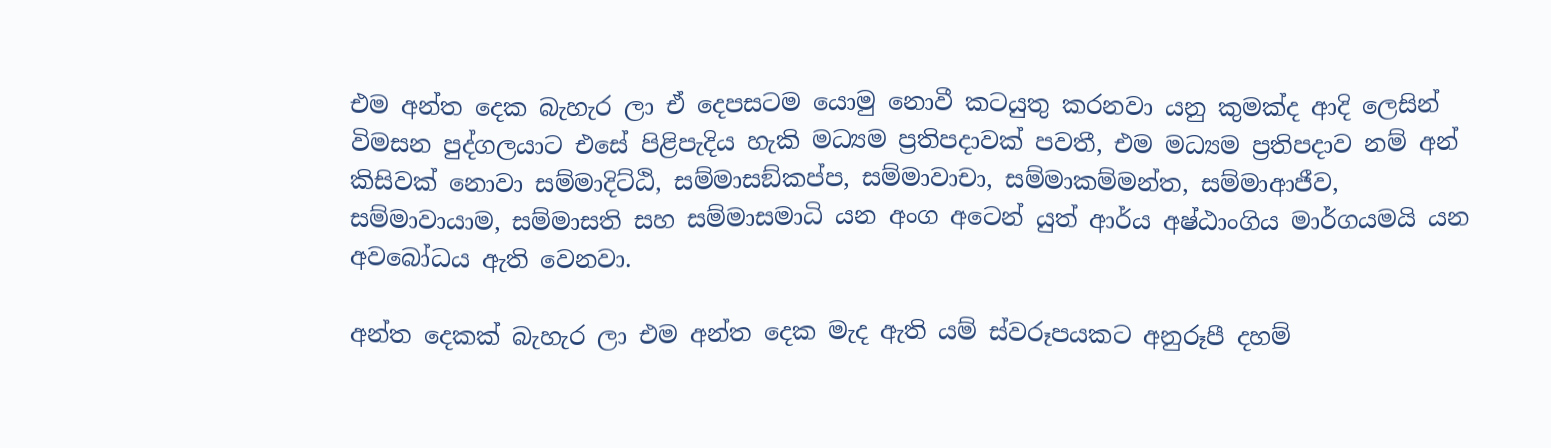එම අන්ත දෙක බැහැර ලා ඒ දෙපසටම යොමු නොවී කටයුතු කරනවා යනු කුමක්ද ආදි ලෙසින් විමසන පුද්ගලයාට එසේ පිළිපැදිය හැකි මධ්‍යම ප්‍රතිපදාවක් පවතී, එම මධ්‍යම ප්‍රතිපදාව නම් අන් කිසිවක් නොවා සම්මාදිට්ඨි, සම්මාසඞ්කප්ප, සම්මාවාචා, සම්මාකම්මන්ත, සම්මාආජීව, සම්මාවායාම, සම්මාසති සහ සම්මාසමාධි යන අංග අටෙන් යුත් ආර්ය අෂ්ඨාංගිය මාර්ගයමයි යන අවබෝධය ඇති වෙනවා.

අන්ත දෙකක් බැහැර ලා එම අන්ත දෙක මැද ඇති යම් ස්වරූපයකට අනුරූපී දහම්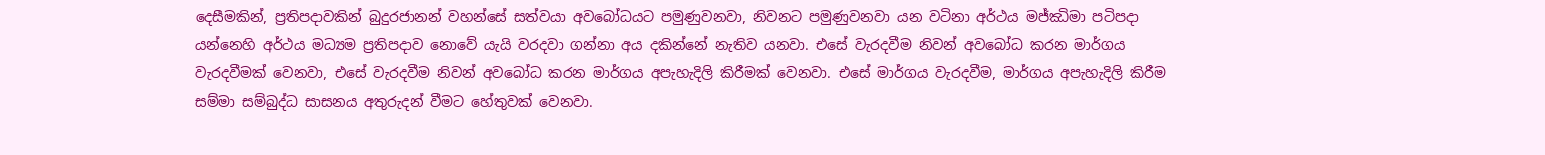දෙසීමකින්, ප්‍රතිපදාවකින් බුදුරජානන් වහන්සේ සත්වයා අවබෝධයට පමුණුවනවා, නිවනට පමුණුවනවා යන වටිනා අර්ථය මජ්ඣිමා පටිපදා යන්නෙහි අර්ථය මධ්‍යම ප්‍රතිපදාව නොවේ යැයි වරදවා ගන්නා අය දකින්නේ නැතිව යනවා. එසේ වැරදවීම නිවන් අවබෝධ කරන මාර්ගය වැරදවීමක් වෙනවා, එසේ වැරදවීම නිවන් අවබෝධ කරන මාර්ගය අපැහැදිලි කිරීමක් වෙනවා. එසේ මාර්ගය වැරදවීම, මාර්ගය අපැහැදිලි කිරීම සම්මා සම්බුද්ධ සාසනය අතුරුදන් වීමට හේතුවක් වෙනවා.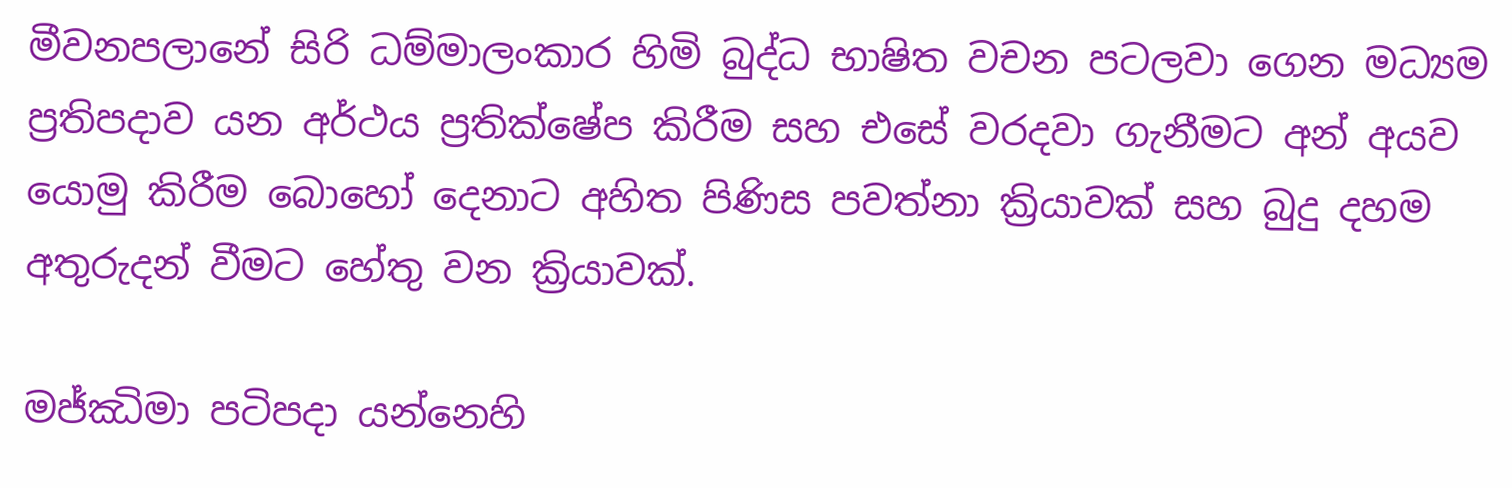මීවනපලානේ සිරි ධම්මාලංකාර හිමි බුද්ධ භාෂිත වචන පටලවා ගෙන මධ්‍යම ප්‍රතිපදාව යන අර්ථය ප්‍රතික්ෂේප කිරීම සහ එසේ වරදවා ගැනීමට අන් අයව යොමු කිරීම බොහෝ දෙනාට අහිත පිණිස පවත්නා ක්‍රියාවක් සහ බුදු දහම අතුරුදන් වීමට හේතු වන ක්‍රියාවක්.

මජ්ඣිමා පටිපදා යන්නෙහි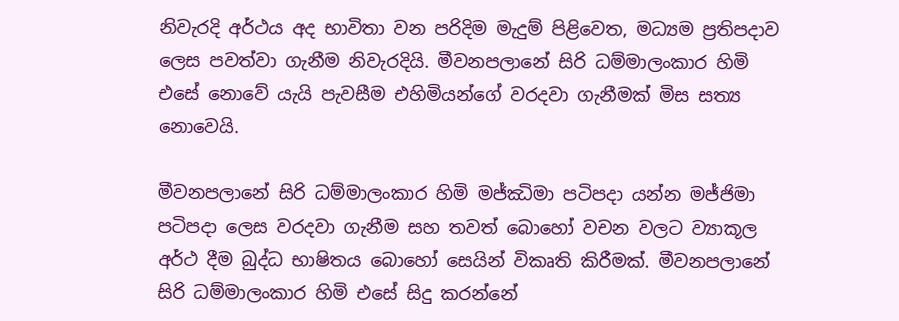නිවැරදි අර්ථය අද භාවිතා වන පරිදිම මැදුම් පිළිවෙත, මධ්‍යම ප්‍රතිපදාව ලෙස පවත්වා ගැනීම නිවැරදියි. මීවනපලානේ සිරි ධම්මාලංකාර හිමි එසේ නොවේ යැයි පැවසීම එහිමියන්ගේ වරදවා ගැනීමක් මිස සත්‍ය නොවෙයි.

මීවනපලානේ සිරි ධම්මාලංකාර හිමි මජ්ඣිමා පටිපදා යන්න මජ්ජිමා පටිපදා ලෙස වරදවා ගැනීම සහ තවත් බොහෝ වචන වලට ව්‍යාකූල අර්ථ දීම බුද්ධ භාෂිතය බොහෝ සෙයින් විකෘති කිරීමක්. මීවනපලානේ සිරි ධම්මාලංකාර හිමි එසේ සිදු කරන්නේ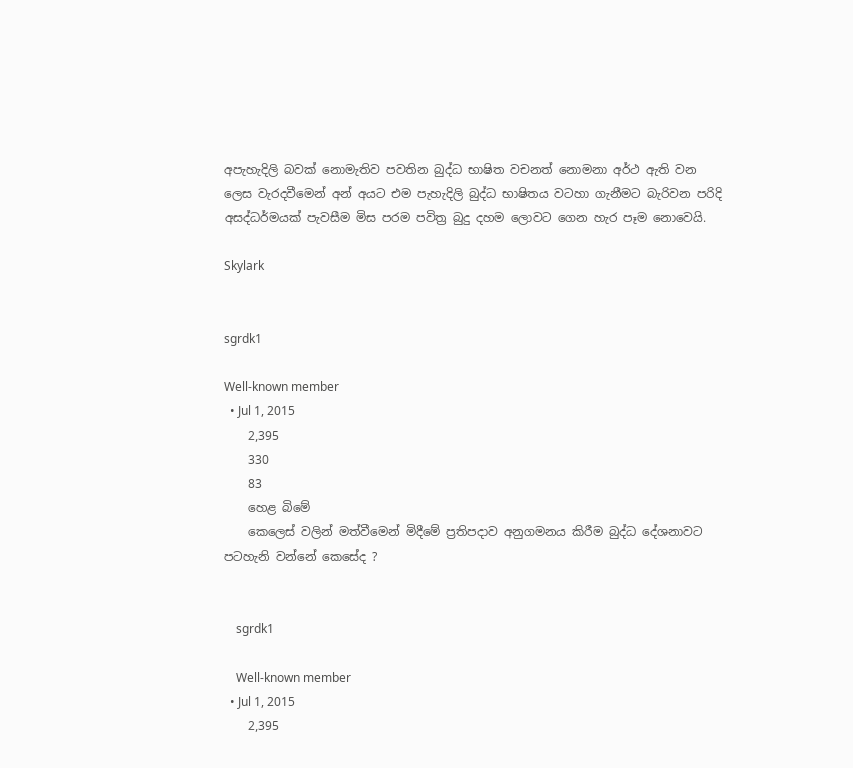අපැහැදිලි බවක් නොමැතිව පවතින බුද්ධ භාෂිත වචනත් නොමනා අර්ථ ඇති වන ලෙස වැරදවීමෙන් අන් අයට එම පැහැදිලි බුද්ධ භාෂිතය වටහා ගැනීමට බැරිවන පරිදි අසද්ධර්මයක් පැවසීම මිස පරම පවිත්‍ර බුදු දහම ලොවට ගෙන හැර පෑම නොවෙයි.

Skylark


sgrdk1

Well-known member
  • Jul 1, 2015
    2,395
    330
    83
    හෙළ බිමේ
    කෙලෙස් වලින් මත්වීමෙන් මිදීමේ ප්‍රතිපදාව අනුගමනය කිරීම බුද්ධ දේශනාවට පටහැනි වන්නේ කෙසේද ?


    sgrdk1

    Well-known member
  • Jul 1, 2015
    2,395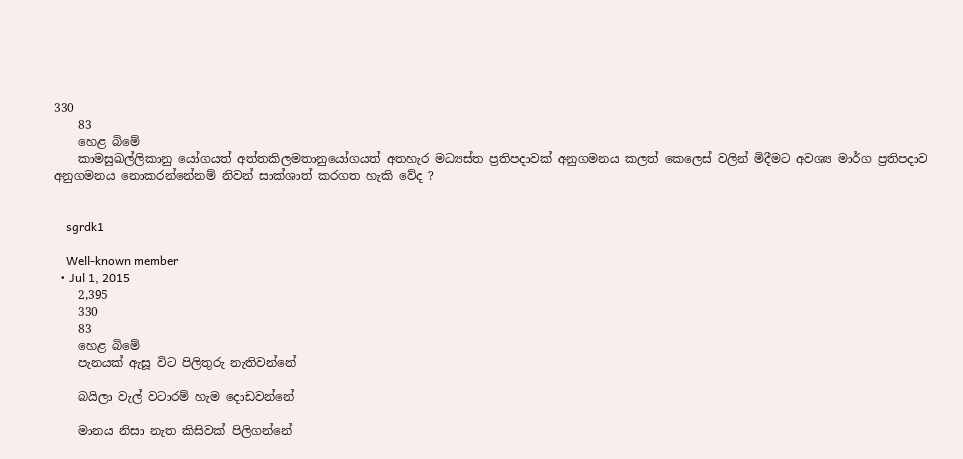330
    83
    හෙළ බිමේ
    කාමසුඛල්ලිකානු යෝගයත් අත්තකිලමතානුයෝගයත් අතහැර මධ්‍යස්ත ප්‍රතිපදාවක් අනුගමනය කලත් කෙලෙස් වලින් මිදීමට අවශ්‍ය මාර්ග ප්‍රතිපදාව අනුගමනය නොකරන්නේනම් නිවන් සාක්ශාත් කරගත හැකි වේද ?


    sgrdk1

    Well-known member
  • Jul 1, 2015
    2,395
    330
    83
    හෙළ බිමේ
    පැනයක් ඇසූ විට පිලිතුරු නැතිවන්නේ

    බයිලා වැල් වටාරම් හැම දොඩවන්නේ

    මානය නිසා නැත කිසිවක් පිලිගන්නේ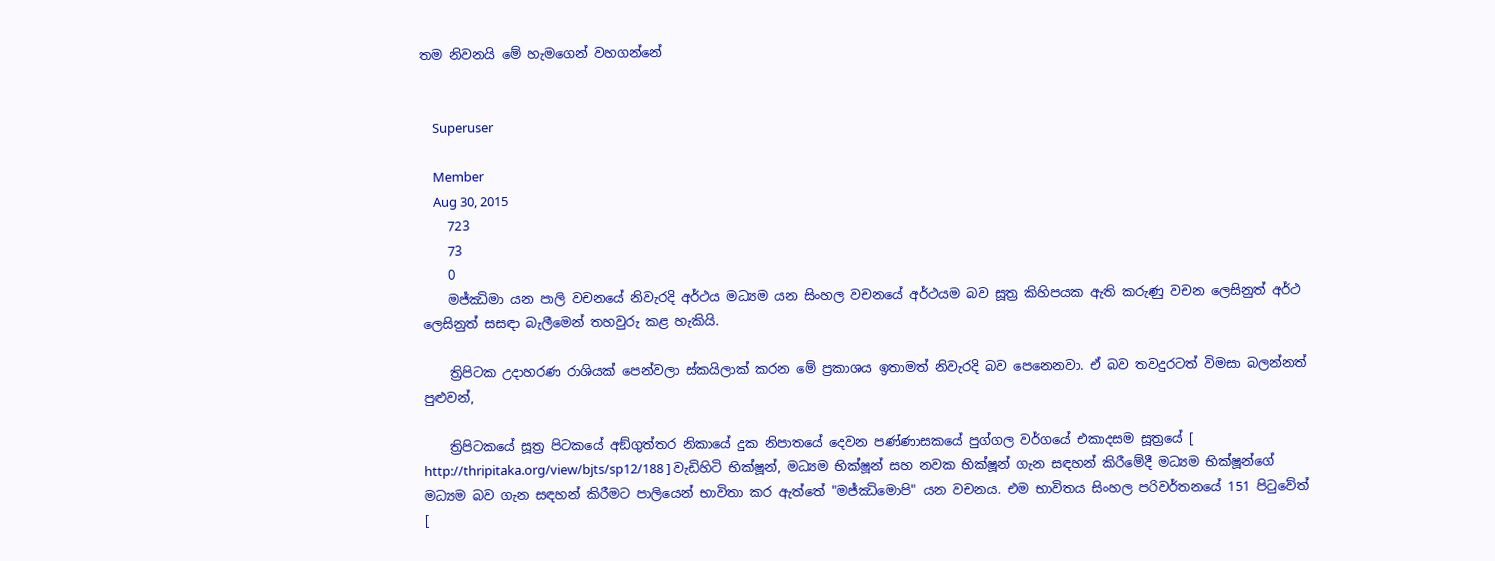තම නිවනයි මේ හැමගෙන් වහගන්නේ


    Superuser

    Member
    Aug 30, 2015
    723
    73
    0
    මජ්ඣිමා යන පාලි වචනයේ නිවැරදි අර්ථය මධ්‍යම යන සිංහල වචනයේ අර්ථයම බව සූත්‍ර කිහිපයක ඇති කරුණු වචන ලෙසිනුත් අර්ථ ලෙසිනුත් සසඳා බැලීමෙන් තහවුරු කළ හැකියි.

    ත්‍රිපිටක උදාහරණ රාශියක් පෙන්වලා ස්කයිලාක් කරන මේ ප්‍රකාශය ඉතාමත් නිවැරදි බව පෙනෙනවා. ඒ බව තවදුරටත් විමසා බලන්නත් පුළුවන්,

    ත්‍රිපිටකයේ සූත්‍ර පිටකයේ අඞ්‌ගුත්‌තර නිකායේ දුක නිපාතයේ දෙවන පණ්ණාසකයේ පුග්‌ගල වර්ගයේ එකාදසම සූත්‍රයේ [ http://thripitaka.org/view/bjts/sp12/188 ] වැඩිහිටි භික්ෂූන්, මධ්‍යම භික්ෂූන් සහ නවක භික්ෂූන් ගැන සඳහන් කිරීමේදී මධ්‍යම භික්ෂූන්ගේ මධ්‍යම බව ගැන සඳහන් කිරීමට පාලියෙන් භාවිතා කර ඇත්තේ "මජ්‌ඣිමොපි" යන වචනය. එම භාවිතය සිංහල පරිවර්තනයේ 151 පිටුවේත් [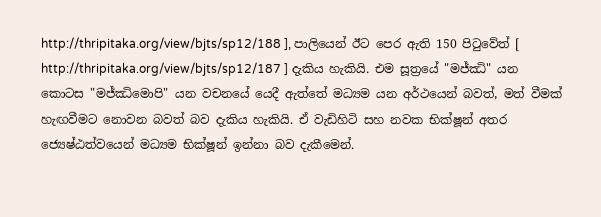http://thripitaka.org/view/bjts/sp12/188 ], පාලියෙන් ඊට පෙර ඇති 150 පිටුවේත් [ http://thripitaka.org/view/bjts/sp12/187 ] දැකිය හැකියි. එම සූත්‍රයේ "මජ්‌ඣි" යන කොටස "මජ්‌ඣිමොපි" යන වචනයේ යෙදී ඇත්තේ මධ්‍යම යන අර්ථයෙන් බවත්, මත් වීමක් හැඟවීමට නොවන බවත් බව දැකිය හැකියි. ඒ වැඩිහිටි සහ නවක භික්ෂූන් අතර ජ්‍යෙෂ්ඨත්වයෙන් මධ්‍යම භික්ෂූන් ඉන්නා බව දැකීමෙන්.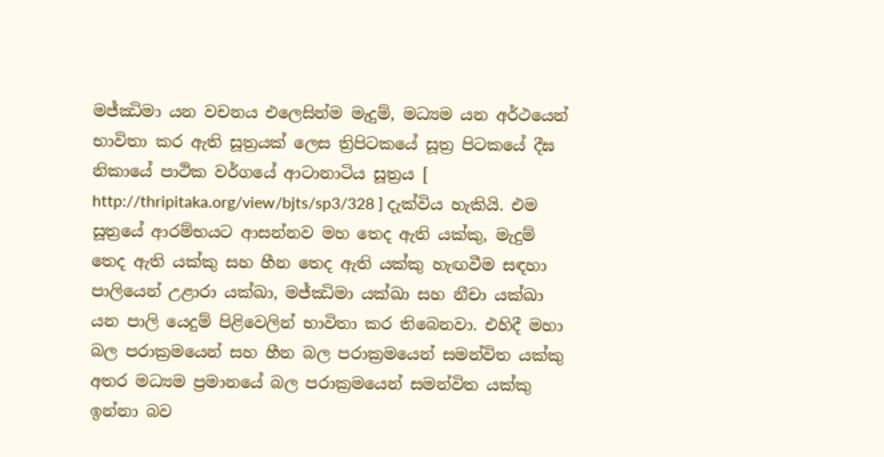මජ්ඣිමා යන වචනය එලෙසින්ම මැදුම්, මධ්‍යම යන අර්ථයෙන් භාවිතා කර ඇති සූත්‍රයක් ලෙස ත්‍රිපිටකයේ සූත්‍ර පිටකයේ දීඝ නිකායේ පාථික වර්ගයේ ආටානාටිය සූත්‍රය [ http://thripitaka.org/view/bjts/sp3/328 ] දැක්විය හැකියි. එම සූත්‍රයේ ආරම්භයට ආසන්නව මහ තෙද ඇති යක්කු, මැදුම් තෙද ඇති යක්කු සහ හීන තෙද ඇති යක්කු හැඟවීම සඳහා පාලියෙන් උළාරා යක්ඛා, මජ්ඣිමා යක්ඛා සහ නීචා යක්ඛා යන පාලි යෙදුම් පිළිවෙලින් භාවිතා කර තිබෙනවා. එහිදී මහා බල පරාක්‍රමයෙන් සහ හීන බල පරාක්‍රමයෙන් සමන්විත යක්කු අතර මධ්‍යම ප්‍රමානයේ බල පරාක්‍රමයෙන් සමන්විත යක්කු ඉන්නා බව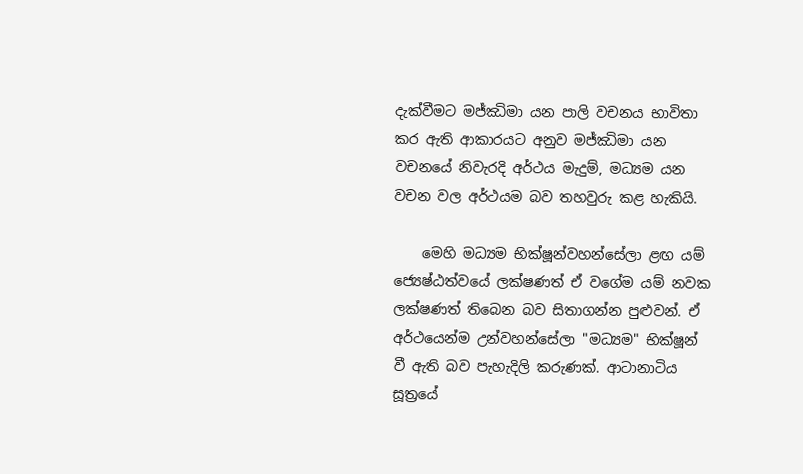දැක්වීමට මජ්ඣිමා යන පාලි වචනය භාවිතා කර ඇති ආකාරයට අනුව මජ්ඣිමා යන වචනයේ නිවැරදි අර්ථය මැදුම්, මධ්‍යම යන වචන වල අර්ථයම බව තහවුරු කළ හැකියි.

    මෙහි මධ්‍යම භික්ෂූන්වහන්සේලා ළඟ යම් ජ්‍යෙෂ්ඨත්වයේ ලක්ෂණත් ඒ වගේම යම් නවක ලක්ෂණත් තිබෙන බව සිතාගන්න පුළුවන්. ඒ අර්ථයෙන්ම උන්වහන්සේලා "මධ්‍යම" භික්ෂූන් වී ඇති බව පැහැදිලි කරුණක්. ආටානාටිය සූත්‍රයේ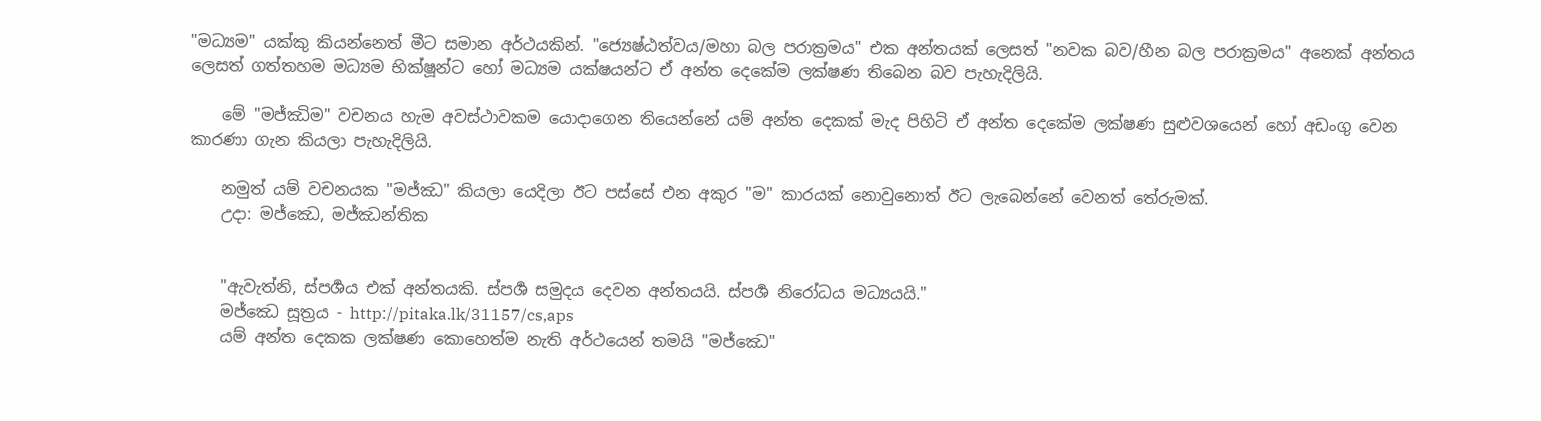"මධ්‍යම" යක්කු කියන්නෙත් මීට සමාන අර්ථයකින්. "ජ්‍යෙෂ්ඨත්වය/මහා බල පරාක්‍රමය" එක අන්තයක් ලෙසත් "නවක බව/හීන බල පරාක්‍රමය" අනෙක් අන්තය ලෙසත් ගත්තහම මධ්‍යම භික්ෂූන්ට හෝ මධ්‍යම යක්ෂයන්ට ඒ අන්ත දෙකේම ලක්ෂණ තිබෙන බව පැහැදිලියි.

    මේ "මජ්ඣිම" වචනය හැම අවස්ථාවකම යොදාගෙන තියෙන්නේ යම් අන්ත දෙකක් මැද පිහිටි ඒ අන්ත දෙකේම ලක්ෂණ සුළුවශයෙන් හෝ අඩංගු වෙන කාරණා ගැන කියලා පැහැදිලියි.

    නමුත් යම් වචනයක "මජ්ඣ" කියලා යෙදිලා ඊට පස්සේ එන අකුර "ම" කාරයක් නොවුනොත් ඊට ලැබෙන්නේ වෙනත් තේරුමක්.
    උදා: මජ්‌ඣෙ, මජ්‌ඣන්තික


    "ඇවැත්නි, ස්පර්‍ශය එක් අන්තයකි. ස්පර්‍ශ සමුදය දෙවන අන්තයයි. ස්පර්‍ශ නිරෝධය මධ්‍යයයි."
    මජ්‌ඣෙ සූත්‍රය - http://pitaka.lk/31157/cs,aps
    යම් අන්ත දෙකක ලක්ෂණ කොහෙත්ම නැති අර්ථයෙන් තමයි "මජ්‌ඣෙ"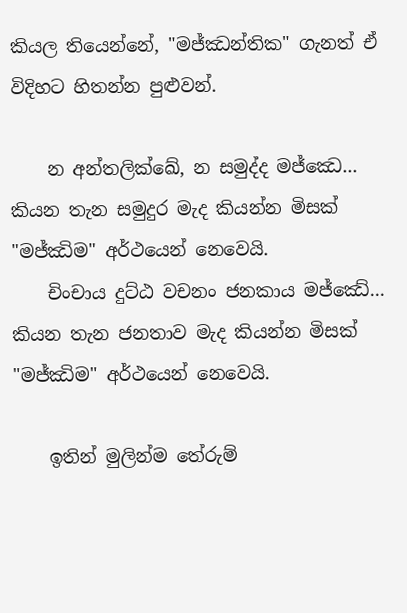කියල තියෙන්නේ, "මජ්‌ඣන්තික" ගැනත් ඒ විදිහට හිතන්න පුළුවන්.

    න අන්තලික්ඛේ, න සමුද්ද මජ්ඣෙ... කියන තැන සමුදුර මැද කියන්න මිසක් "මජ්ඣිම" අර්ථයෙන් නෙවෙයි.
    චිංචාය දුට්ඨ වචනං ජනකාය මජ්ඣේ... කියන තැන ජනතාව මැද කියන්න මිසක් "මජ්ඣිම" අර්ථයෙන් නෙවෙයි.

    ඉතින් මුලින්ම තේරුම්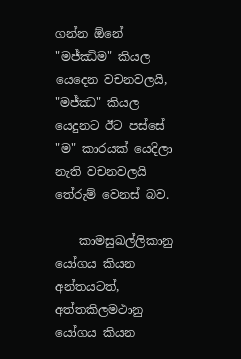ගන්න ඕනේ "මජ්ඣිම" කියල යෙදෙන වචනවලයි, "මජ්ඣ" කියල යෙදුනට ඊට පස්සේ "ම" කාරයක් යෙදිලා නැති වචනවලයි තේරුම් වෙනස් බව.

    කාමසුඛල්ලිකානු යෝගය කියන අන්තයටත්, අත්තකිලමථානු යෝගය කියන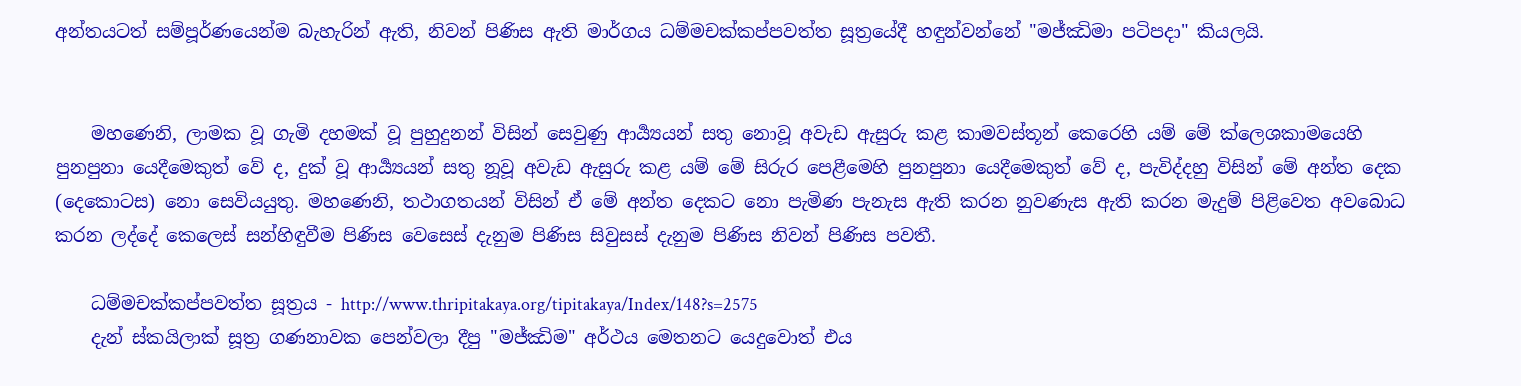අන්තයටත් සම්පූර්ණයෙන්ම බැහැරින් ඇති, නිවන් පිණිස ඇති මාර්ගය ධම්මචක්කප්පවත්ත සූත්‍රයේදී හඳුන්වන්නේ "මජ්ඣිමා පටිපදා" කියලයි.


    මහණෙනි, ලාමක වූ ගැමි දහමක් වූ පුහුදුනන් විසින් සෙවුණු ආර්‍ය්‍යයන් සතු නොවූ අවැඩ ඇසුරු කළ කාමවස්තූන් කෙරෙහි යම් මේ ක්ලෙශකාමයෙහි පුනපුනා යෙදීමෙකුත් වේ ද, දුක් වූ ආර්‍ය්‍යයන් සතු නූවූ අවැඩ ඇසුරු කළ යම් මේ සිරුර පෙළීමෙහි පුනපුනා යෙදීමෙකුත් වේ ද, පැවිද්දහු විසින් මේ අන්ත දෙක (දෙකොටස) නො සෙවියයුතු. මහණෙනි, තථාගතයන් විසින් ඒ මේ අන්ත දෙකට නො පැමිණ පැනැස ඇති කරන නුවණැස ඇති කරන මැදුම් පිළිවෙත අවබොධ කරන ලද්දේ කෙලෙස් සන්හිඳුවීම පිණිස වෙසෙස් දැනුම පිණිස සිවුසස් දැනුම පිණිස නිවන් පිණිස පවතී.

    ධම්මචක්කප්පවත්ත සූත්‍රය - http://www.thripitakaya.org/tipitakaya/Index/148?s=2575
    දැන් ස්කයිලාක් සූත්‍ර ගණනාවක පෙන්වලා දීපු "මජ්ඣිම" අර්ථය මෙතනට යෙදුවොත් එය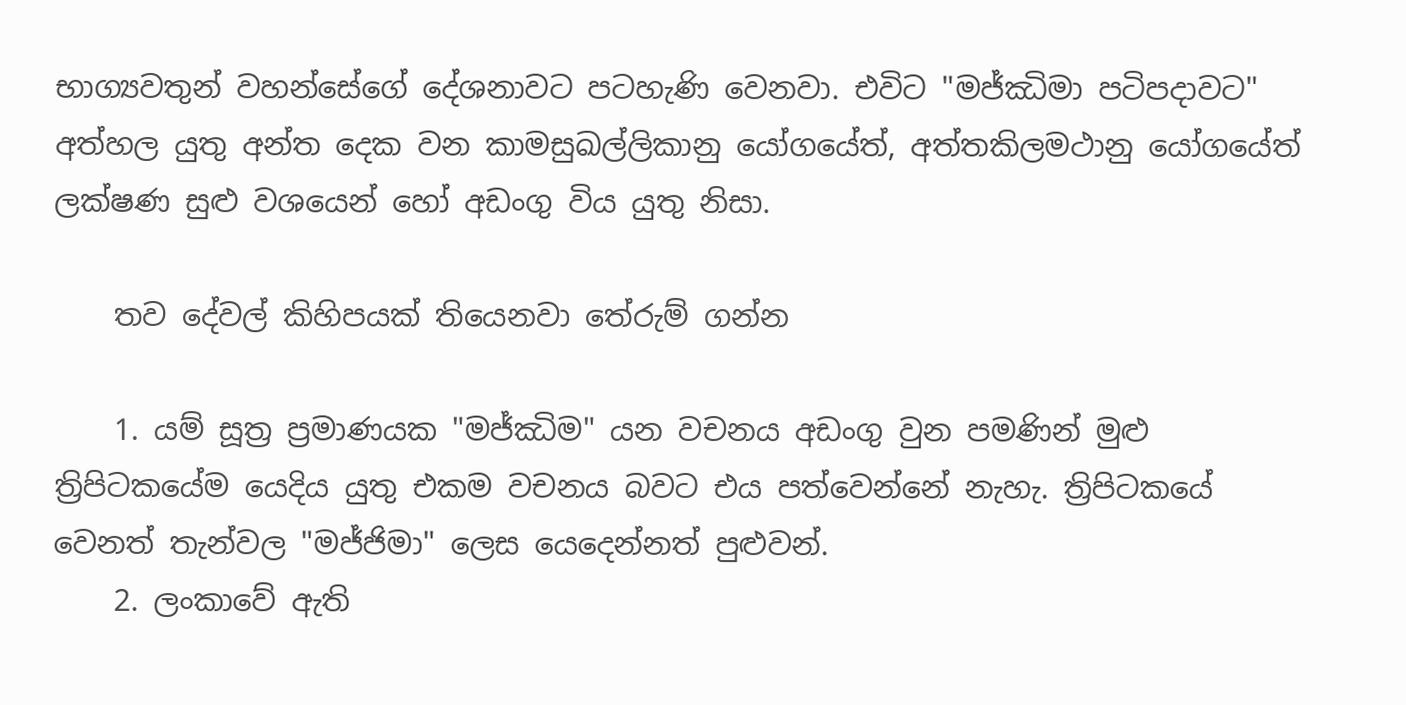භාග්‍යවතුන් වහන්සේගේ දේශනාවට පටහැණි වෙනවා. එවිට "මජ්ඣිමා පටිපදාවට" අත්හල යුතු අන්ත දෙක වන කාමසුඛල්ලිකානු යෝගයේත්, අත්තකිලමථානු යෝගයේත් ලක්ෂණ සුළු වශයෙන් හෝ අඩංගු විය යුතු නිසා.

    තව දේවල් කිහිපයක් තියෙනවා තේරුම් ගන්න

    1. යම් සූත්‍ර ප්‍රමාණයක "මජ්ඣිම" යන වචනය අඩංගු වුන පමණින් මුළු ත්‍රිපිටකයේම යෙදිය යුතු එකම වචනය බවට එය පත්වෙන්නේ නැහැ. ත්‍රිපිටකයේ වෙනත් තැන්වල "මජ්ජිමා" ලෙස යෙදෙන්නත් පුළුවන්.
    2. ලංකාවේ ඇති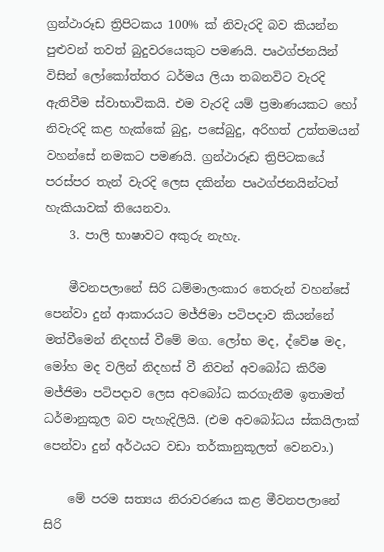ග්‍රන්ථාරූඩ ත්‍රිපිටකය 100% ක් නිවැරදි බව කියන්න පුළුවන් තවත් බුදුවරයෙකුට පමණයි. පෘථග්ජනයින් විසින් ලෝකෝත්තර ධර්මය ලියා තබනවිට වැරදි ඇතිවීම ස්වාභාවිකයි. එම වැරදි යම් ප්‍රමාණයකට හෝ නිවැරදි කළ හැක්කේ බුදු, පසේබුදු, අරිහත් උත්තමයන් වහන්සේ නමකට පමණයි. ග්‍රන්ථාරූඩ ත්‍රිපිටකයේ පරස්පර තැන් වැරදි ලෙස දකින්න පෘථග්ජනයින්ටත් හැකියාවක් තියෙනවා.
    3. පාලි භාෂාවට අකුරු නැහැ.

    මීවනපලානේ සිරි ධම්මාලංකාර තෙරුන් වහන්සේ පෙන්වා දුන් ආකාරයට මජ්ජිමා පටිපදාව කියන්නේ මත්වීමෙන් නිදහස් වීමේ මග. ලෝභ මද, ද්වේෂ මද, මෝහ මද වලින් නිදහස් වී නිවන් අවබෝධ කිරීම මජ්ජිමා පටිපදාව ලෙස අවබෝධ කරගැනීම ඉතාමත් ධර්මානුකූල බව පැහැදිලියි. (එම අවබෝධය ස්කයිලාක් පෙන්වා දුන් අර්ථයට වඩා තර්කානුකූලත් වෙනවා.)

    මේ පරම සත්‍යය නිරාවරණය කළ මීවනපලානේ සිරි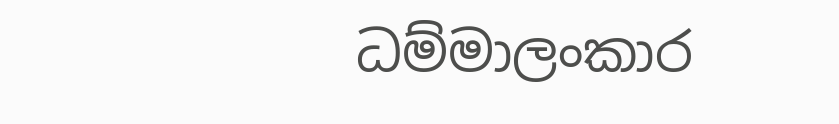ධම්මාලංකාර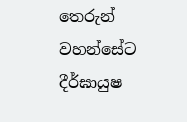තෙරුන් වහන්සේට දීර්ඝායුෂ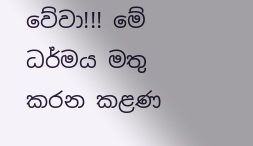වේවා!!! මේ ධර්මය මතු කරන කළණ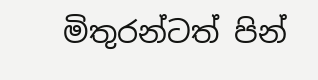මිතුරන්ටත් පින්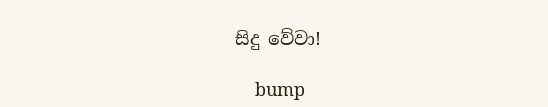සිදු වේවා!

    bump